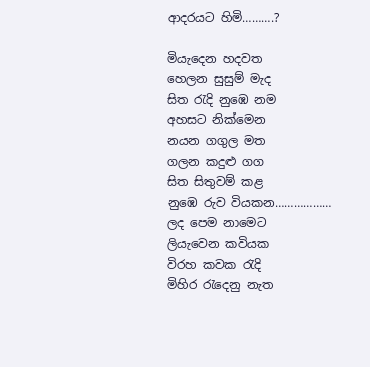ආදරයට හිමි……….?

මියැදෙන හදවත
හෙලන සුසුම් මැද
සිත රැදි නුඹෙ නම
අහසට නික්මෙන
නයන ගගුල මත
ගලන කදුළු ගග
සිත සිතුවම් කළ
නුඹෙ රුව වියකන………………
ලද පෙම නාමෙට
ලියැවෙන කවියක
විරහ කවක රැදි
මිහිර රැදෙනු නැත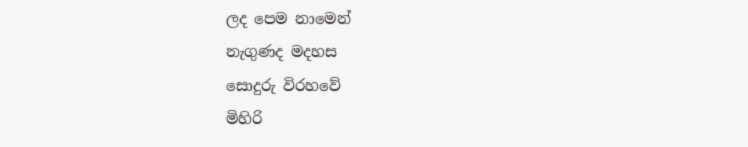ලද පෙම නාමෙන්
නැගුණද මදහස
සොදුරු විරහවේ
මිහිරි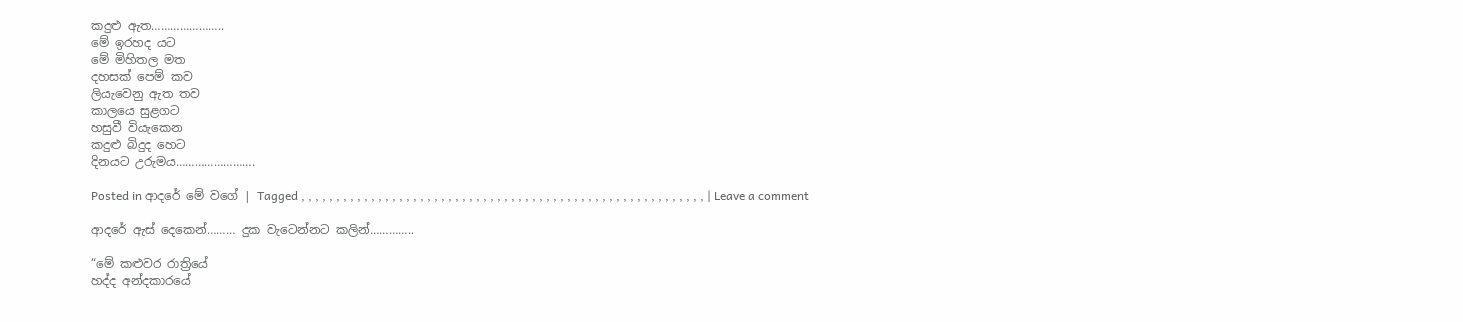කදුළු ඇත…………………..
මේ ඉරහද යට
මේ මිහිතල මත
දහසක් පෙම් කව
ලියැවෙනු ඇත තව
කාලයෙ සුළගට
හසුවී වියැකෙන
කදුළු බිදුද හෙට
දිනයට උරුමය…………………….

Posted in ආදරේ මේ වගේ | Tagged , , , , , , , , , , , , , , , , , , , , , , , , , , , , , , , , , , , , , , , , , , , , , , , , , , , , , , , , , , | Leave a comment

ආදරේ ඇස් දෙකෙන්……… දුක වැටෙන්නට කලින්…………..

“මේ කළුවර රාත්‍රියේ
හද්ද අන්දකාරයේ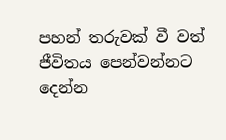පහන් තරුවක් වී වත්
ජීවිතය පෙන්වන්නට
දෙන්න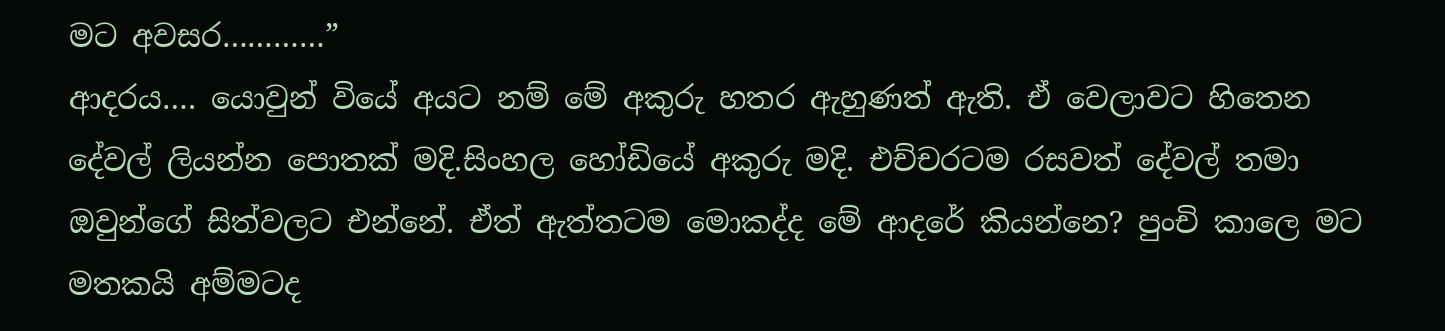මට අවසර…………”
ආදරය…. යොවුන් වියේ අයට නම් මේ අකුරු හතර ඇහුණත් ඇති. ඒ වෙලාවට හිතෙන දේවල් ලියන්න පොතක් මදි.සිංහල හෝඩියේ අකුරු මදි. එච්චරටම රසවත් දේවල් තමා ඔවුන්ගේ සිත්වලට එන්නේ. ඒත් ඇත්තටම මොකද්ද මේ ආදරේ කියන්නෙ? පුංචි කාලෙ මට මතකයි අම්මටද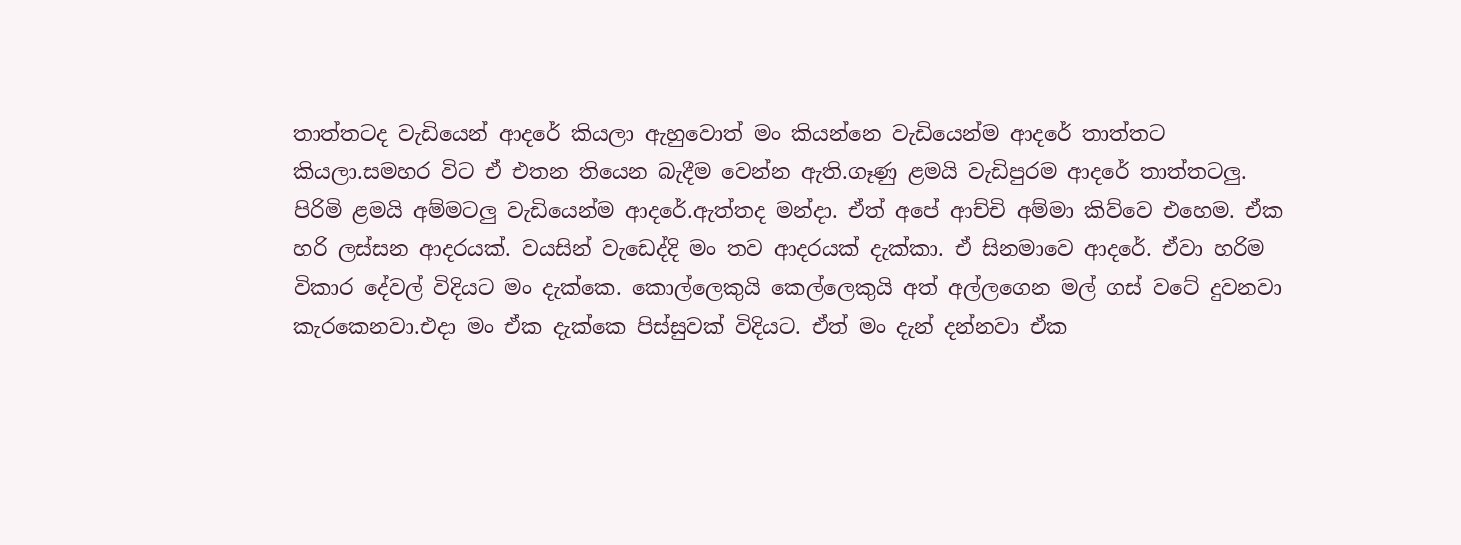තාත්තටද වැඩියෙන් ආදරේ කියලා ඇහුවොත් මං කියන්නෙ වැඩියෙන්ම ආදරේ තාත්තට කියලා.සමහර විට ඒ එතන තියෙන බැදීම වෙන්න ඇති.ගෑණු ළමයි වැඩිපුරම ආදරේ තාත්තටලු. පිරිමි ළමයි අම්මටලු වැඩියෙන්ම ආදරේ.ඇත්තද මන්දා. ඒත් අපේ ආච්චි අම්මා කිව්වෙ එහෙම. ඒක හරි ලස්සන ආදරයක්. වයසින් වැඩෙද්දි මං තව ආදරයක් දැක්කා. ඒ සිනමාවෙ ආදරේ. ඒවා හරිම විකාර දේවල් විදියට මං දැක්කෙ. කොල්ලෙකුයි කෙල්ලෙකුයි අත් අල්ලගෙන මල් ගස් වටේ දුවනවා කැරකෙනවා.එදා මං ඒක දැක්කෙ පිස්සුවක් විදියට. ඒත් මං දැන් දන්නවා ඒක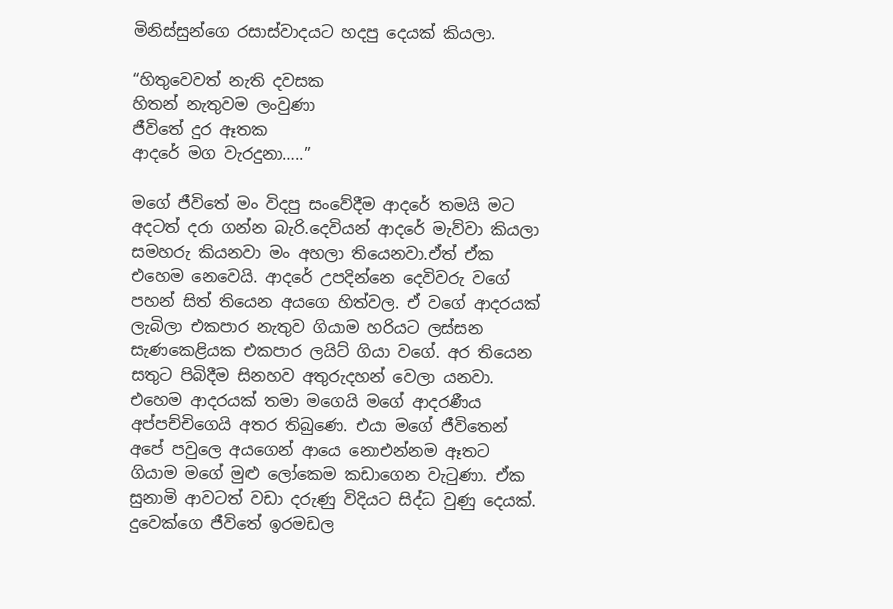මිනිස්සුන්ගෙ රසාස්වාදයට හදපු දෙයක් කියලා.

“හිතුවෙවත් නැති දවසක
හිතන් නැතුවම ලංවුණා
ජීවිතේ දුර ඈතක
ආදරේ මග වැරදුනා…..”

මගේ ජීවිතේ මං විදපු සංවේදීම ආදරේ තමයි මට අදටත් දරා ගන්න බැරි.දෙවියන් ආදරේ මැව්වා කියලා සමහරු කියනවා මං අහලා තියෙනවා.ඒත් ඒක එහෙම නෙවෙයි. ආදරේ උපදින්නෙ දෙවිවරු වගේ පහන් සිත් තියෙන අයගෙ හිත්වල. ඒ වගේ ආදරයක් ලැබිලා එකපාර නැතුව ගියාම හරියට ලස්සන සැණකෙළියක එකපාර ලයිට් ගියා වගේ. අර තියෙන සතුට පිබිදීම සිනහව අතුරුදහන් වෙලා යනවා. එහෙම ආදරයක් තමා මගෙයි මගේ ආදරණීය අප්පච්චිගෙයි අතර තිබුණෙ. එයා මගේ ජීවිතෙන් අපේ පවුලෙ අයගෙන් ආයෙ නොඑන්නම ඈතට ගියාම මගේ මුළු ලෝකෙම කඩාගෙන වැටුණා. ඒක සුනාමි ආවටත් වඩා දරුණු විදියට සිද්ධ වුණු දෙයක්. දුවෙක්ගෙ ජීවිතේ ඉරමඩල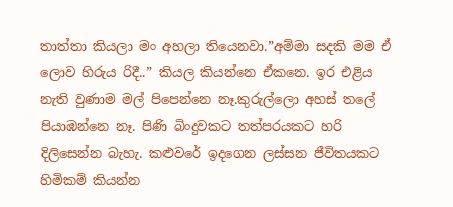තාත්තා කියලා මං අහලා තියෙනවා.”අම්මා සදකි මම ඒ ලොව හිරුය රිදී..” කියල කියන්නෙ ඒකනෙ. ඉර එළිය නැති වුණාම මල් පිපෙන්නෙ නෑ.කුරුල්ලො අහස් තලේ පියාඹන්නෙ නෑ. පිණි බිංදුවකට තත්පරයකට හරි දිලිසෙන්න බැහැ. කළුවරේ ඉදගෙන ලස්සන ජීවිතයකට හිමිකම් කියන්න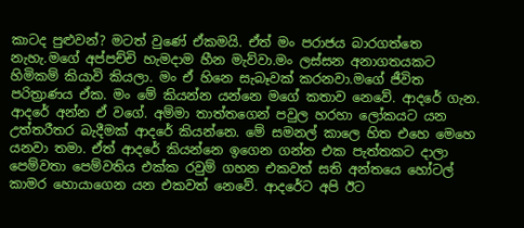කාටද පුළුවන්? මටත් වුණේ ඒකමයි. ඒත් මං පරාජය බාරගත්තෙ නැහැ.මගේ අප්පච්චි හැමදාම හීන මැව්වා.මං ලස්සන අනාගතයකට හිමිකම් කියාවි කියලා. මං ඒ හිනෙ සැබෑවක් කරනවා.මගේ ජීවිත පරිත්‍රාණය ඒක. මං මේ කියන්න යන්නෙ මගේ කතාව නෙවේ. ආදරේ ගැන. ආදරේ අන්න ඒ වගේ. අම්මා තාත්තගෙන් පවුල හරහා ලෝකයට යන උත්තරීතර බැදීමක් ආදරේ කියන්නෙ. මේ සමනල් කාලෙ හිත එහෙ මෙහෙ යනවා තමා. ඒත් ආදරේ කියන්නෙ ඉගෙන ගන්න එක පැත්තකට දාලා පෙම්වතා පෙම්වතිය එක්ක රවුම් ගහන එකවත් සති අන්තයෙ හෝටල් කාමර හොයාගෙන යන එකවත් නෙවේ. ආදරේට අපි ඊට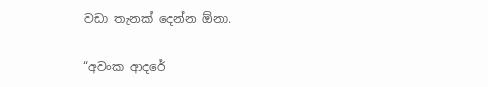වඩා තැනක් දෙන්න ඕනා.

“අවංක ආදරේ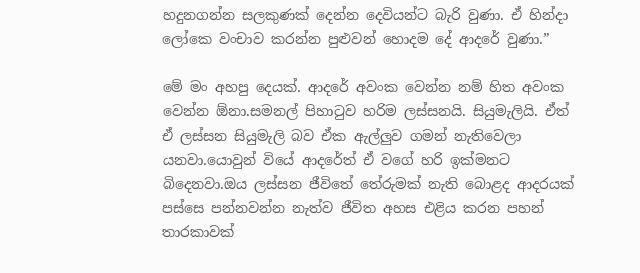හදුනගන්න සලකුණක් දෙන්න දෙවියන්ට බැරි වුණා. ඒ හින්දා ලෝකෙ වංචාව කරන්න පුළුවන් හොදම දේ ආදරේ වුණා.”

මේ මං අහපු දෙයක්. ආදරේ අවංක වෙන්න නම් හිත අවංක වෙන්න ඕනා.සමනල් පිහාටුව හරිම ලස්සනයි. සියුමැලියි. ඒත් ඒ ලස්සන සියුමැලි බව ඒක ඇල්ලුව ගමන් නැතිවෙලා යනවා.යොවුන් වියේ ආදරේත් ඒ වගේ හරි ඉක්මනට බිදෙනවා.ඔය ලස්සන ජීවිතේ තේරුමක් නැති බොළද ආදරයක් පස්සෙ පන්නවන්න නැත්ව ජීවිත අහස එළිය කරන පහන් තාරකාවක්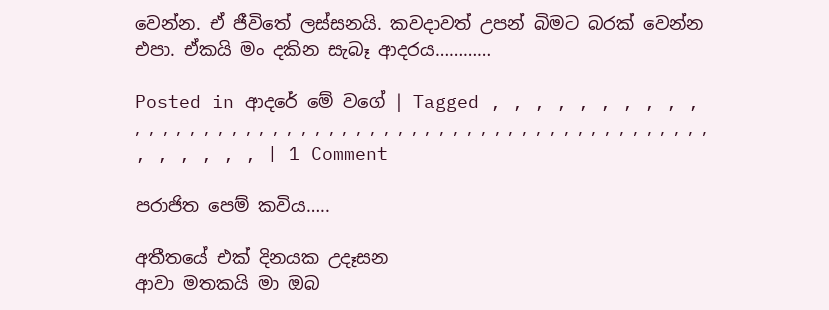වෙන්න. ඒ ජීවිතේ ලස්සනයි. කවදාවත් උපන් බිමට බරක් වෙන්න එපා. ඒකයි මං දකින සැබෑ ආදරය…………

Posted in ආදරේ මේ වගේ | Tagged , , , , , , , , , , , , , , , , , , , , , , , , , , , , , , , , , , , , , , , , , , , , , , , , , , , , , , , , , , | 1 Comment

පරාජිත පෙම් කවිය…..

අතීතයේ එක් දිනයක උදෑසන
ආවා මතකයි මා ඔබ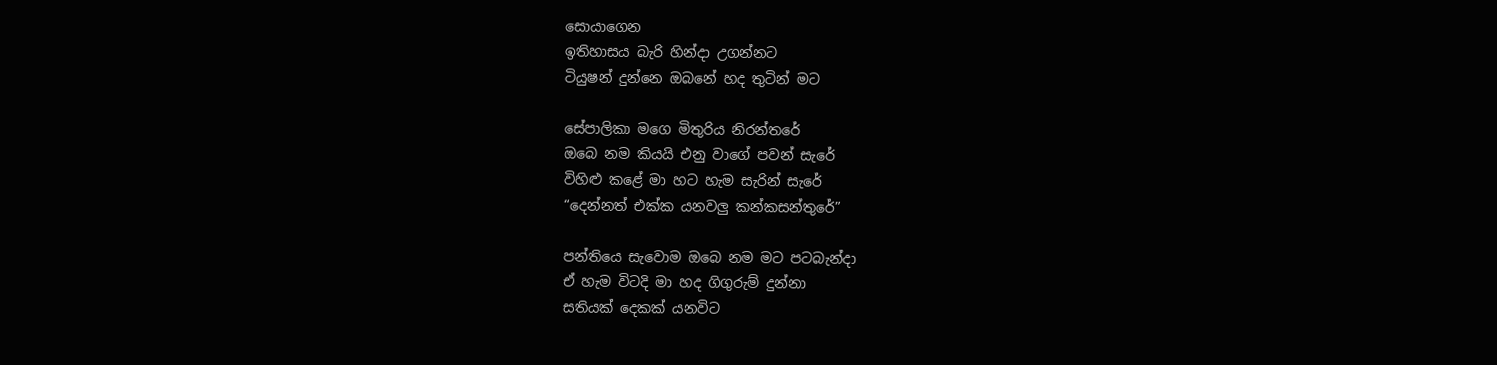සොයාගෙන
ඉතිහාසය බැරි හින්දා උගන්නට
ටියුෂන් දුන්නෙ ඔබනේ හද තුටින් මට

සේපාලිකා මගෙ මිතුරිය නිරන්තරේ
ඔබෙ නම කියයි එනු වාගේ පවන් සැරේ
විහිළු කළේ මා හට හැම සැරින් සැරේ
“දෙන්නත් එක්ක යනවලු කන්කසන්තුරේ”

පන්තියෙ සැවොම ඔබෙ නම මට පටබැන්දා
ඒ හැම විටදි මා හද ගිගුරුම් දුන්නා
සතියක් දෙකක් යනවිට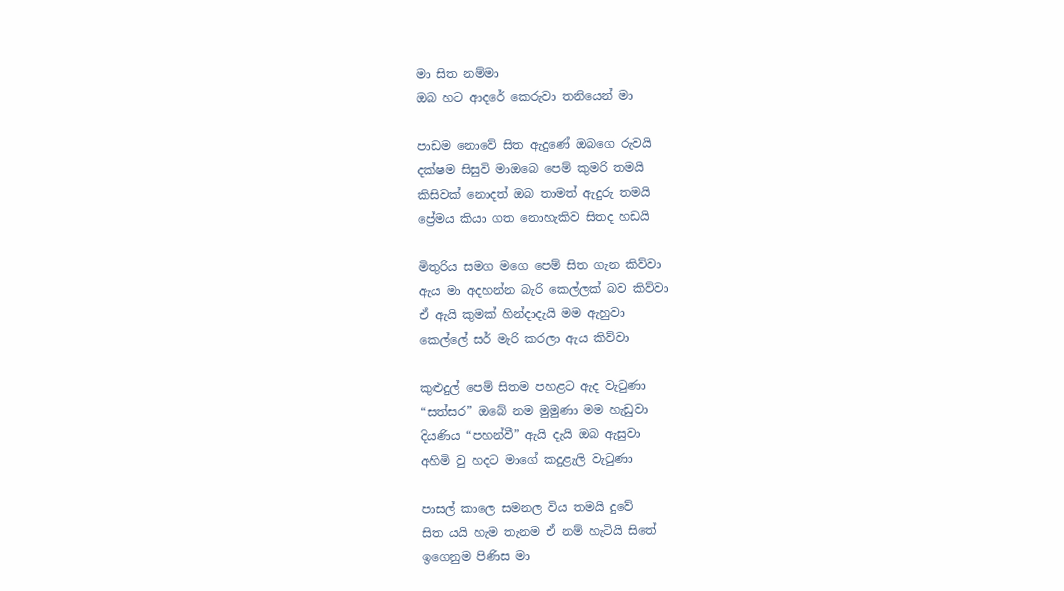මා සිත නම්මා
ඔබ හට ආදරේ කෙරුවා තනියෙන් මා

පාඩම නොවේ සිත ඇදුණේ ඔබගෙ රුවයි
දක්ෂම සිසුවි මාඔබෙ පෙම් කුමරි තමයි
කිසිවක් නොදත් ඔබ තාමත් ඇදුරු තමයි
ප්‍රේමය කියා ගත නොහැකිව සිතද හඩයි

මිතුරිය සමග මගෙ පෙම් සිත ගැන කිව්වා
ඇය මා අදහන්න බැරි කෙල්ලක් බව කිව්වා
ඒ ඇයි කුමක් හින්දාදැයි මම ඇහුවා
කෙල්ලේ සර් මැරි කරලා ඇය කිව්වා

කුළුදුල් පෙම් සිතම පහළට ඇද වැටුණා
“සත්සර” ඔබේ නම මුමුණා මම හැඩුවා
දියණිය “පහන්වී” ඇයි දැයි ඔබ ඇසුවා
අහිමි වු හදට මාගේ කදුළැලි වැටුණා

පාසල් කාලෙ සමනල විය තමයි දුවේ
සිත යයි හැම තැනම ඒ නම් හැටියි සිතේ
ඉගෙනුම පිණිස මා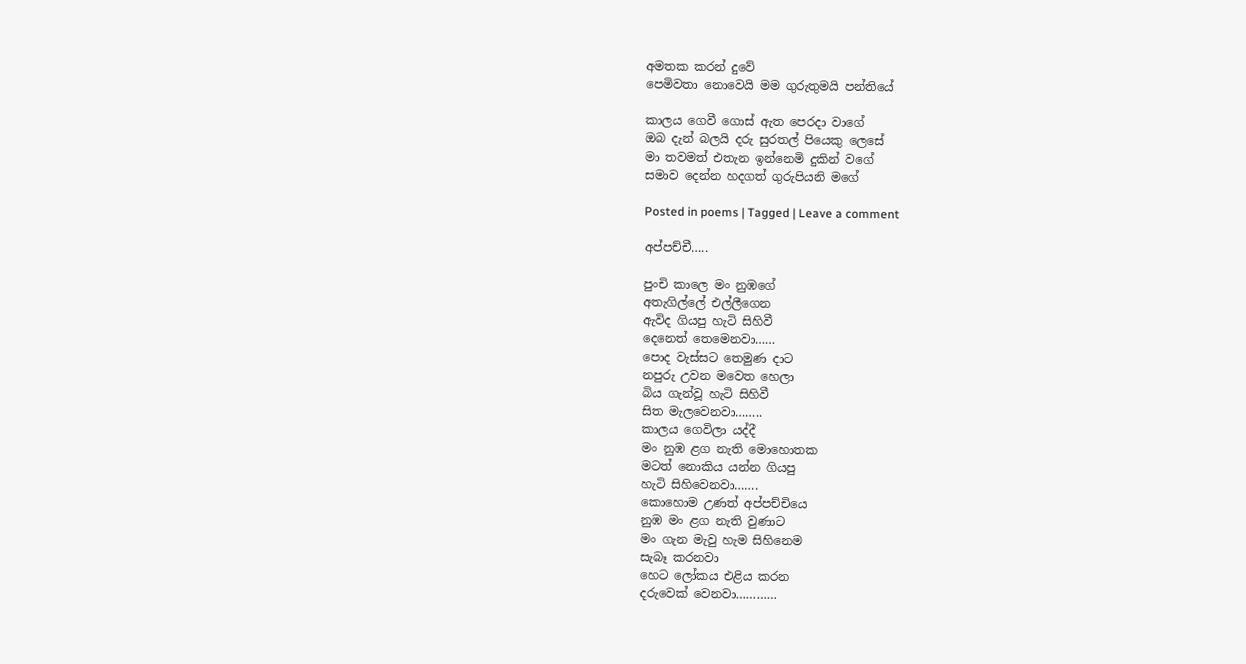අමතක කරන් දුවේ
පෙමිවතා නොවෙයි මම ගුරුතුමයි පන්තියේ

කාලය ගෙවී ගොස් ඇත පෙරදා වාගේ
ඔබ දැන් බලයි දරු සුරතල් පියෙකු ලෙසේ
මා තවමත් එතැන ඉන්නෙමි දුකින් වගේ
සමාව දෙන්න හදගත් ගුරුපියනි මගේ

Posted in poems | Tagged | Leave a comment

අප්පච්චී…..

පුංචි කාලෙ මං නුඹගේ
අතැගිල්ලේ එල්ලීගෙන
ඇවිද ගියපු හැටි සිහිවී
දෙනෙත් තෙමෙනවා……
පොද වැස්සට තෙමුණ දාට
නපුරු උවන මවෙත හෙලා
බිය ගැන්වූ හැටි සිහිවී
සිත මැලවෙනවා……..
කාලය ගෙවිලා යද්දී
මං නුඹ ළග නැති මොහොතක
මටත් නොකිය යන්න ගියපු
හැටි සිහිවෙනවා…….
කොහොම උණත් අප්පච්චියෙ
නුඹ මං ළග නැති වුණාට
මං ගැන මැවු හැම සිහිනෙම
සැබෑ කරනවා
හෙට ලෝකය එළිය කරන
දරුවෙක් වෙනවා…………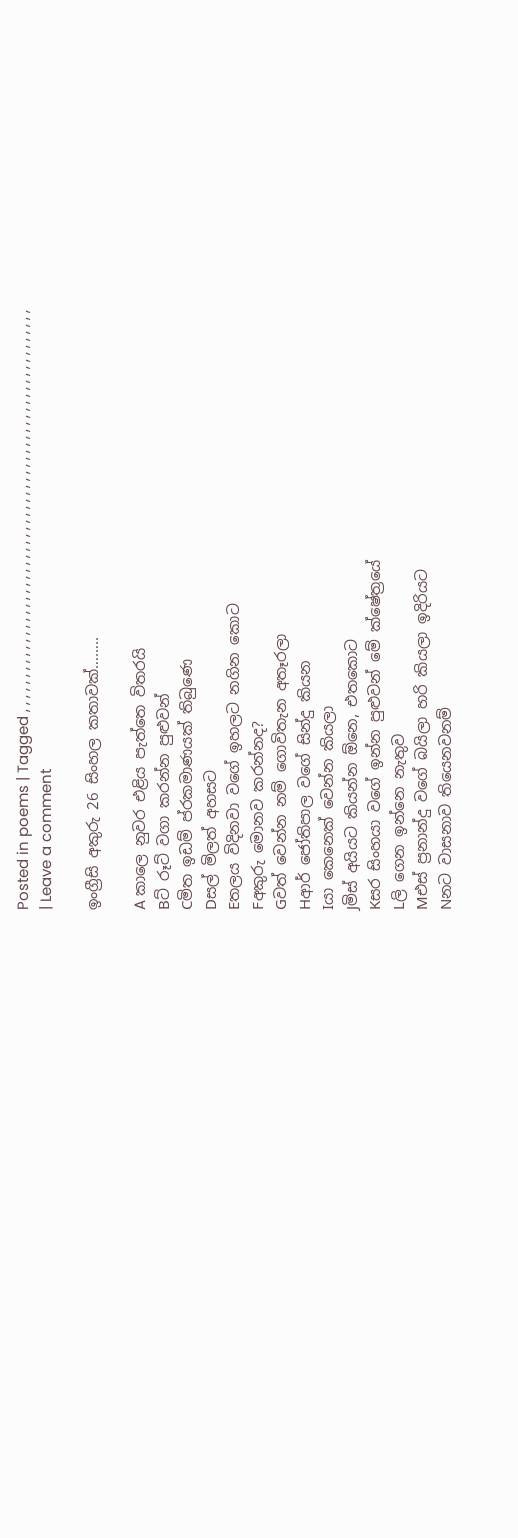Posted in poems | Tagged , , , , , , , , , , , , , , , , , , , , , , , , , , , , , , , , , , , , , , , , , , , , , , , , , , , , , , , , , , | Leave a comment

ඉංග්‍රීසි අකුරු 26 සිංහල කතාවක්……..

A කාලෙ නුවර එළිය පැත්තෙ විතරයි
Bට් රූට් වගා කරන්න පුළුවන්
Cමිත ඉඩම් ප්රකමාණයක් තිබුණෙ
Dසල් මිලත් අහසට
Eතලය විදිනවා වගේ ඉහලට නගින කොට
Fඅකුරු මොනව කරන්නද?
Gවත් වෙන්න නම් ගොවිතැන අතෑරලා
Hආර් ජෝතිපාල වගේ සින්දු කියන
Iයා කෙනෙක් වෙන්න කියලා
Jමිස් අයියට කියන්න ඕනෙ, එතකොට
Kසර සිංහයා වගේ ඉන්න පුළුවන් මේ ක්ෂේත්‍රයේ
Lලි ගෙන ඉන්නෙ නැතුව
Mඑස් ප්‍රනාන්දු වගේ බයිලා හරි කියලා ඉදිරියට
Nනට වාසනාව තියෙනවනම්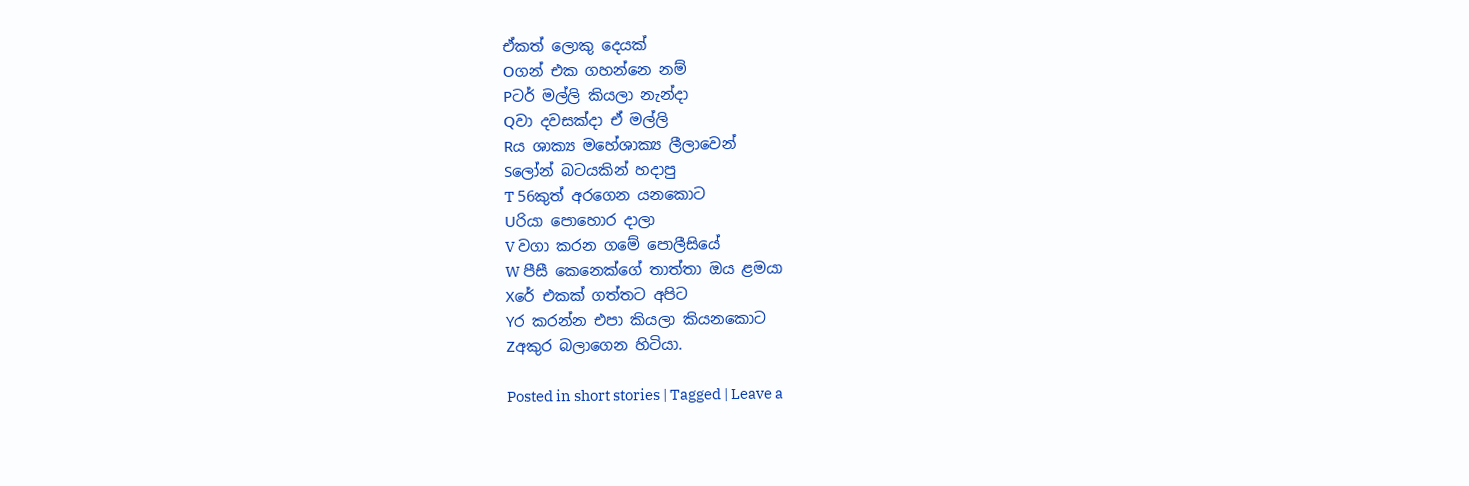ඒකත් ලොකු දෙයක්
Oගන් එක ගහන්නෙ නම්
Pටර් මල්ලි කියලා නැන්දා
Qවා දවසක්දා ඒ මල්ලි
Rය ශාක්‍ය මහේශාක්‍ය ලීලාවෙන්
Sලෝන් බටයකින් හදාපු
T 56කුත් අරගෙන යනකොට
Uරියා පොහොර දාලා
V වගා කරන ගමේ පොලීසියේ
W පීසී කෙනෙක්ගේ තාත්තා ඔය ළමයා
Xරේ එකක් ගත්තට අපිට
Yර කරන්න එපා කියලා කියනකොට
Zඅකුර බලාගෙන හිටියා.

Posted in short stories | Tagged | Leave a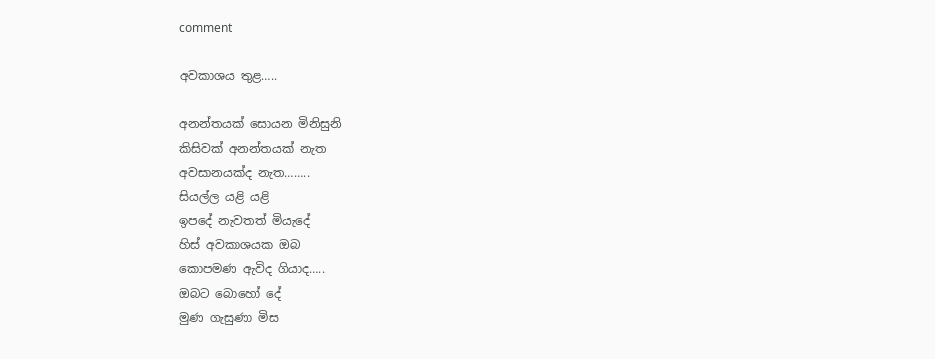comment

අවකාශය තුළ…..

අනන්තයක් සොයන මිනිසුනි
කිසිවක් අනන්තයක් නැත
අවසානයක්ද නැත……..
සියල්ල යළි යළි
ඉපදේ නැවතත් මියැදේ
හිස් අවකාශයක ඔබ
කොපමණ ඇවිද ගියාද…..
ඔබට බොහෝ දේ
මුණ ගැසුණා මිස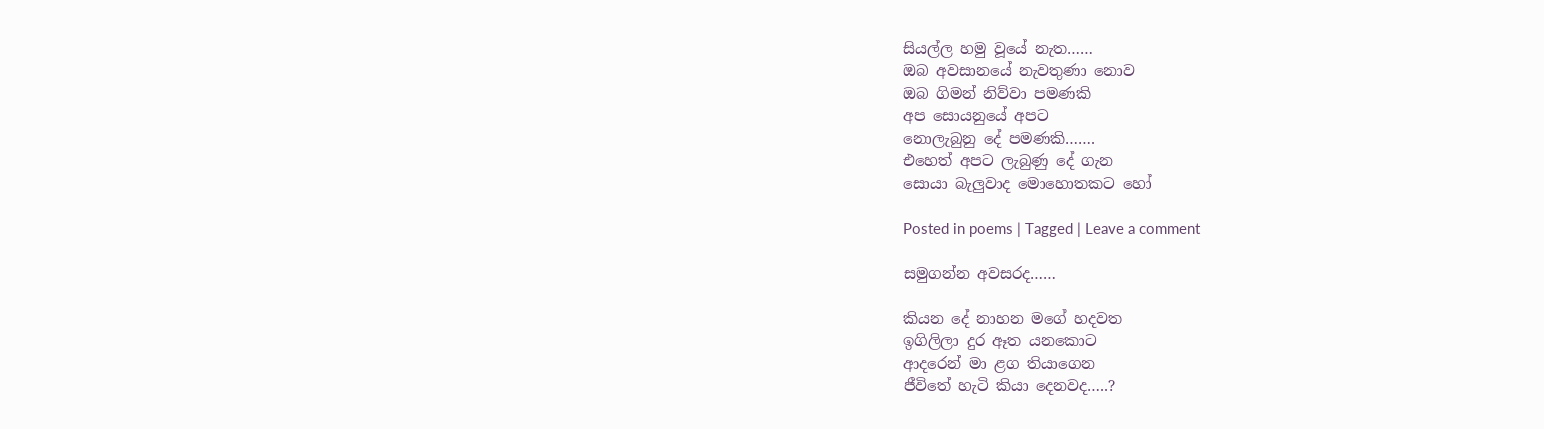සියල්ල හමු වූයේ නැත……
ඔබ අවසානයේ නැවතුණා නොව
ඔබ ගිමන් නිව්වා පමණකි
අප සොයනුයේ අපට
නොලැබුනු දේ පමණකි…….
එහෙත් අපට ලැබුණු දේ ගැන
සොයා බැලුවාද මොහොතකට හෝ

Posted in poems | Tagged | Leave a comment

සමුගන්න අවසරද……

කියන දේ නාහන මගේ හදවත
ඉගිලිලා දුර ඈත යනකොට
ආදරෙන් මා ළග තියාගෙන
ජීවිතේ හැටි කියා දෙනවද…..?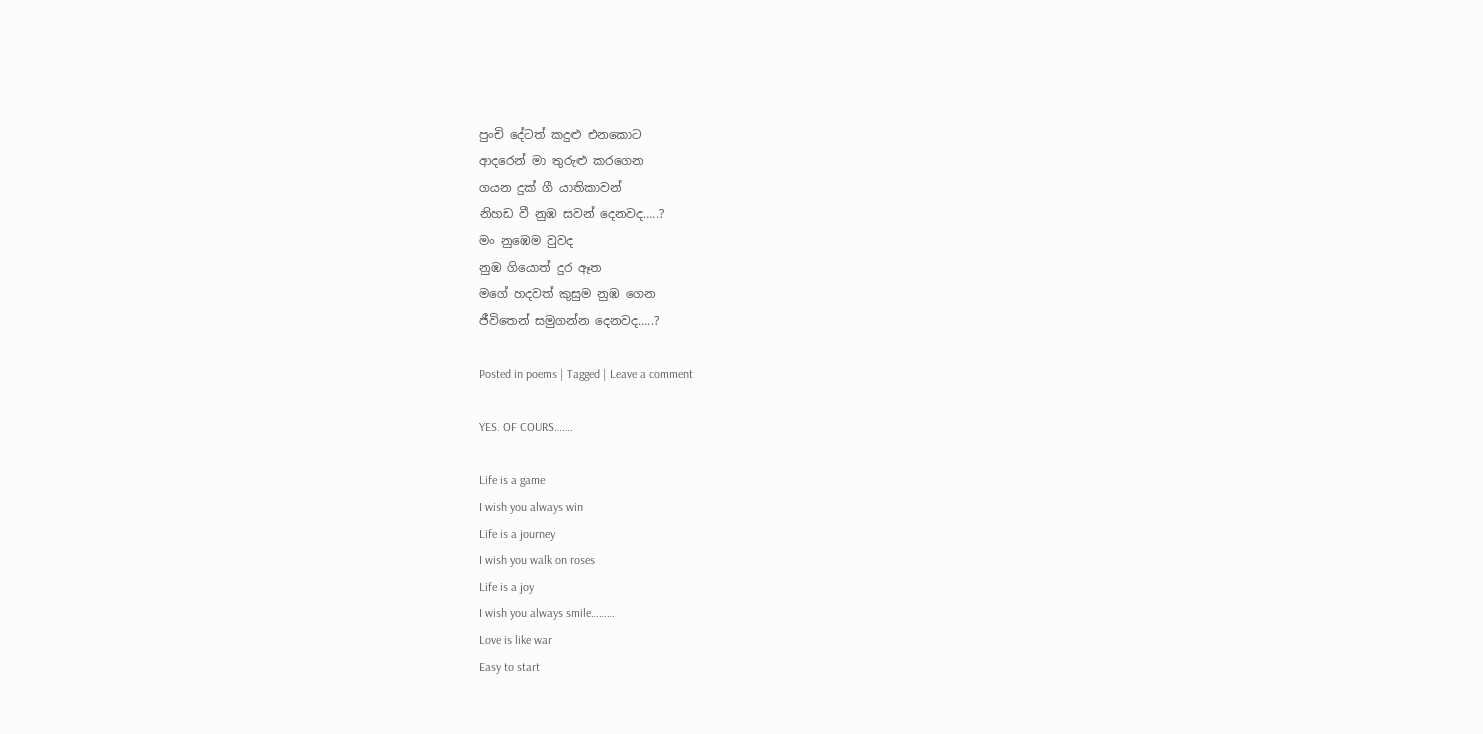පුංචි දේටත් කදුළු එනකොට
ආදරෙන් මා තුරුළු කරගෙන
ගයන දුක් ගී යාතිකාවන්
නිහඩ වී නුඹ සවන් දෙනවද…..?
මං නුඹෙම වුවද
නුඹ ගියොත් දුර ඈත
මගේ හදවත් කුසුම නුඹ ගෙන
ජීවිතෙන් සමුගන්න දෙනවද…..?

Posted in poems | Tagged | Leave a comment

YES. OF COURS…….

Life is a game
I wish you always win
Life is a journey
I wish you walk on roses
Life is a joy
I wish you always smile………
Love is like war
Easy to start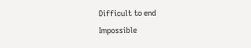Difficult to end
Impossible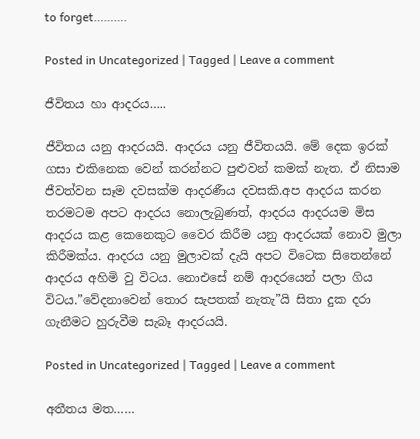to forget……….

Posted in Uncategorized | Tagged | Leave a comment

ජීවිතය හා ආදරය…..

ජීවිතය යනු ආදරයයි. ආදරය යනු ජීවිතයයි. මේ දෙක ඉරක් ගසා එකිනෙක වෙන් කරන්නට පුළුවන් කමක් නැත. ඒ නිසාම ජීවත්වන සෑම දවසක්ම ආදරණීය දවසකි.අප ආදරය කරන තරමටම අපට ආදරය නොලැබුණත්, ආදරය ආදරයම මිස ආදරය කළ කෙනෙකුට වෛර කිරීම යනු ආදරයක් නොව මුලා කිරීමක්ය. ආදරය යනු මුලාවක් දැයි අපට විටෙක සිතෙන්නේ ආදරය අහිමි වු විටය. නොඑසේ නම් ආදරයෙන් පලා ගිය විටය.”වේදනාවෙන් තොර සැපතක් නැතැ”යි සිතා දුක දරා ගැනීමට හුරුවීම සැබෑ ආදරයයි.

Posted in Uncategorized | Tagged | Leave a comment

අතීතය මත……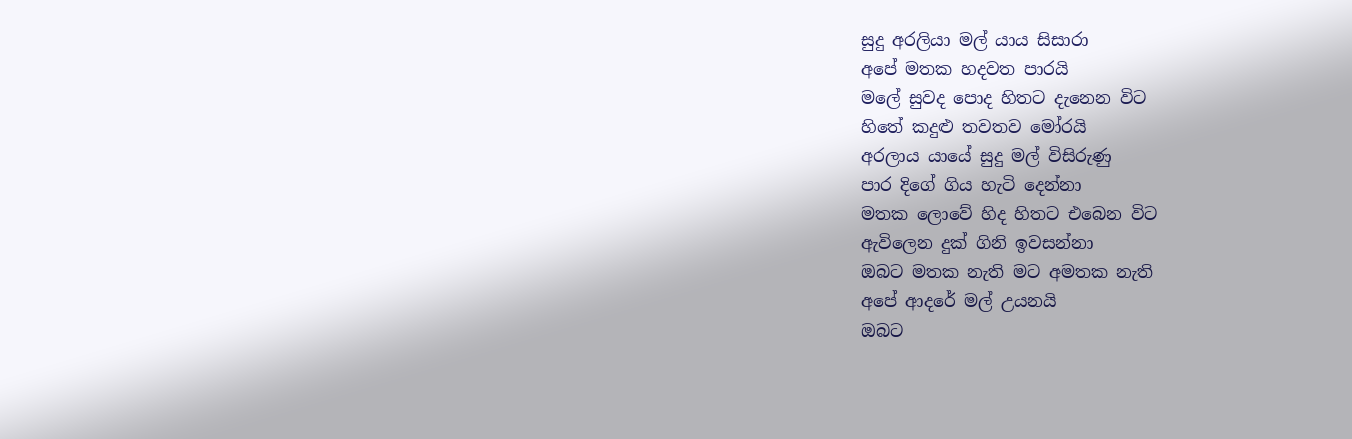සුදු අරලියා මල් යාය සිසාරා
අපේ මතක හදවත පාරයි
මලේ සුවද පොද හිතට දැනෙන විට
හිතේ කදුළු තවතව මෝරයි
අරලාය යායේ සුදු මල් විසිරුණු
පාර දිගේ ගිය හැටි දෙන්නා
මතක ලොවේ හිද හිතට එබෙන විට
ඇවිලෙන දුක් ගිනි ඉවසන්නා
ඔබට මතක නැති මට අමතක නැති
අපේ ආදරේ මල් උයනයි
ඔබට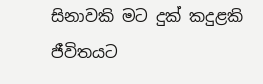සිනාවකි මට දුක් කදුළකි
ජීවිතයට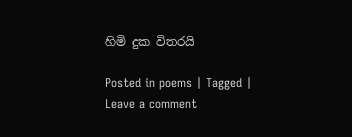හිමි දුක විතරයි

Posted in poems | Tagged | Leave a comment